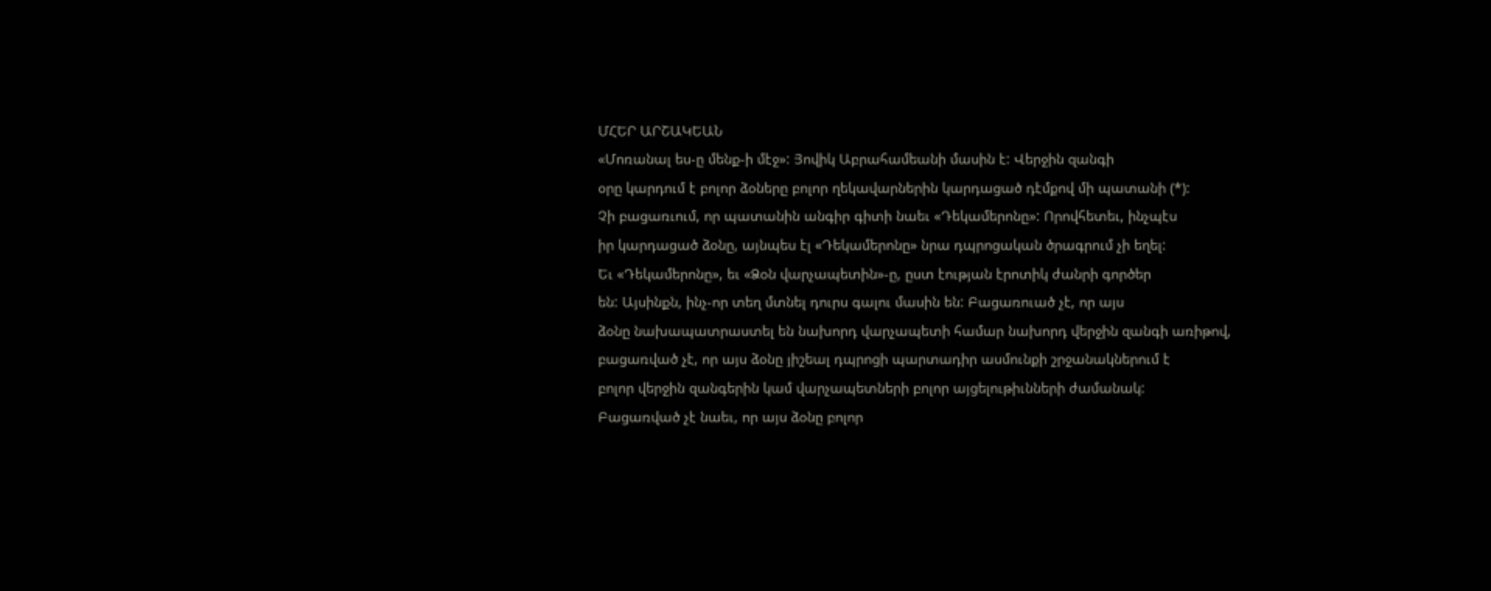ՄՀԵՐ ԱՐՇԱԿԵԱՆ
«Մոռանալ ես-ը մենք-ի մէջ»: Յովիկ Աբրահամեանի մասին է: Վերջին զանգի
օրը կարդում է բոլոր ձօները բոլոր ղեկավարներին կարդացած դէմքով մի պատանի (*):
Չի բացառւում, որ պատանին անգիր գիտի նաեւ «Դեկամերոնը»: Որովհետեւ, ինչպէս
իր կարդացած ձօնը, այնպես էլ «Դեկամերոնը» նրա դպրոցական ծրագրում չի եղել:
Եւ «Դեկամերոնը», եւ «Ձօն վարչապետին»-ը, ըստ էության էրոտիկ ժանրի գործեր
են: Այսինքն, ինչ-որ տեղ մտնել դուրս գալու մասին են: Բացառուած չէ, որ այս
ձօնը նախապատրաստել են նախորդ վարչապետի համար նախորդ վերջին զանգի առիթով,
բացառված չէ, որ այս ձօնը յիշեալ դպրոցի պարտադիր ասմունքի շրջանակներում է
բոլոր վերջին զանգերին կամ վարչապետների բոլոր այցելութիւնների ժամանակ:
Բացառված չէ նաեւ, որ այս ձօնը բոլոր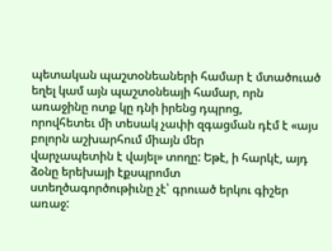պետական պաշտօնեաների համար է մտածուած
եղել կամ այն պաշտօնեայի համար, որն առաջինը ոտք կը դնի իրենց դպրոց,
որովհետեւ մի տեսակ չափի զգացման դէմ է «այս բոլորն աշխարհում միայն մեր
վարչապետին է վայել» տողը: Եթէ, ի հարկէ, այդ ձօնը երեխայի էքսպրոմտ
ստեղծագործութիւնը չէ՝ գրուած երկու գիշեր առաջ: